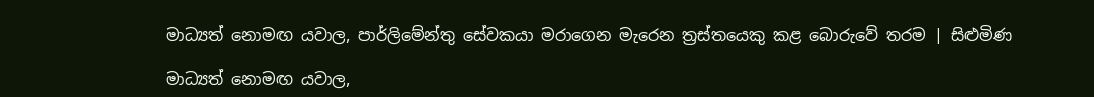මාධ්‍යත් නොමඟ යවාල, පාර්ලිමේන්තු සේවකයා මරාගෙන මැරෙන ත්‍රස්තයෙකු කළ බොරුවේ තරම | සිළුමිණ

මාධ්‍යත් නොමඟ යවාල,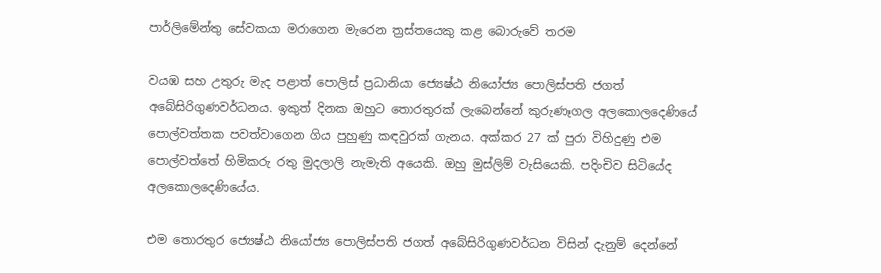පාර්ලිමේන්තු සේවකයා මරාගෙන මැරෙන ත්‍රස්තයෙකු කළ බොරුවේ තරම

වයඹ සහ උතුරු මැද පළාත් පොලිස් ප්‍රධානියා ජ්‍යෙෂ්ඨ නියෝජ්‍ය පොලිස්පති ජගත් අබේසිරිගුණවර්ධනය. ඉකුත් දිනක ඔහුට තොරතුරක් ලැබෙන්නේ කුරුණෑගල අලකොලදෙණියේ පොල්වත්තක පවත්වාගෙන ගිය පුහුණු කඳවුරක් ගැනය. අක්කර 27 ක් පුරා විහිදුණු එම පොල්වත්තේ හිමිකරු රතු මුදලාලි නැමැති අයෙකි. ඔහු මුස්ලිම් වැසියෙකි. පදිංචිව සිටියේද අලකොලදෙණියේය.

එම තොරතුර ජ්‍යෙෂ්ඨ නියෝජ්‍ය පොලිස්පති ජගත් අබේසිරිගුණවර්ධන විසින් දැනුම් දෙන්නේ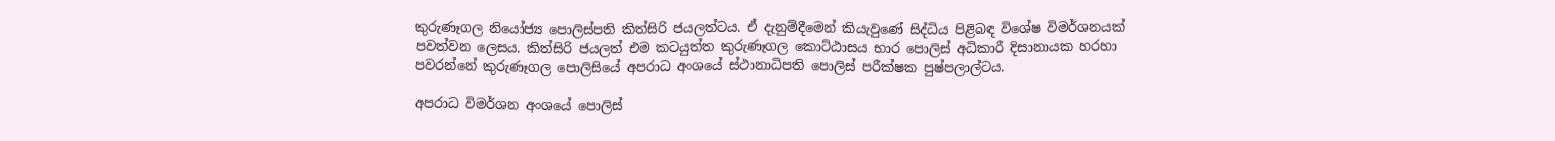කුරුණෑගල නියෝජ්‍ය පොලිස්පති කිත්සිරි ජයලත්ටය. ඒ දැනුම්දීමෙන් කියැවුණේ සිද්ධිය පිළිබඳ විශේෂ විමර්ශනයක් පවත්වන ලෙසය. කිත්සිරි ජයලත් එම කටයුත්ත කුරුණෑගල කොට්ඨාසය භාර පොලිස් අධිකාරී දිසානායක හරහා පවරන්නේ කුරුණෑගල පොලිසියේ අපරාධ අංශයේ ස්ථානාධිපති පොලිස් පරීක්ෂක පුෂ්පලාල්ටය.

අපරාධ විමර්ශන අංශයේ පොලිස්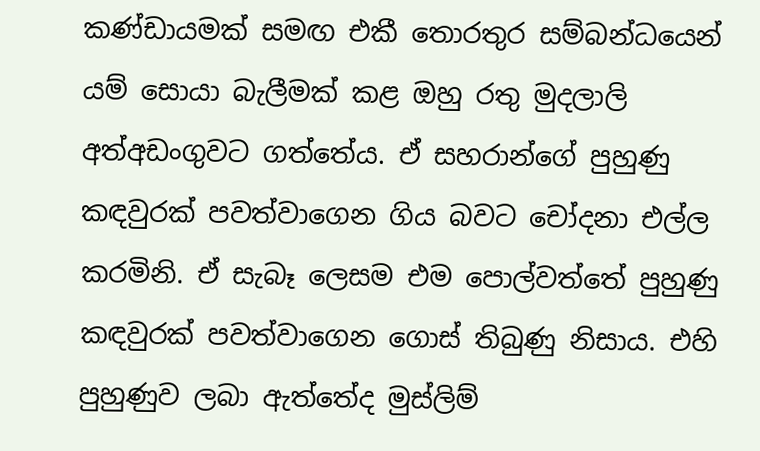කණ්ඩායමක් සමඟ එකී තොරතුර සම්බන්ධයෙන් යම් සොයා බැලීමක් කළ ඔහු රතු මුදලාලි අත්අඩංගුවට ගත්තේය. ඒ සහරාන්ගේ පුහුණු කඳවුරක් පවත්වාගෙන ගිය බවට චෝදනා එල්ල කරමිනි. ඒ සැබෑ ලෙසම එම පොල්වත්තේ පුහුණු කඳවුරක් පවත්වාගෙන ගොස් තිබුණු නිසාය. එහි පුහුණුව ලබා ඇත්තේද මුස්ලිම්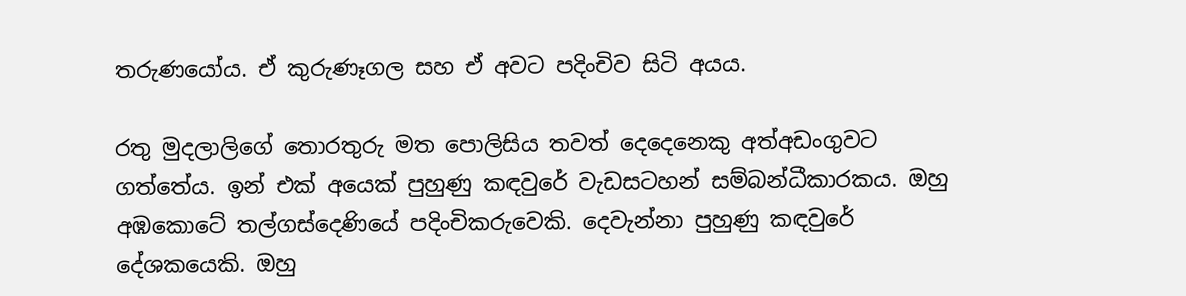තරුණයෝය. ඒ කුරුණෑගල සහ ඒ අවට පදිංචිව සිටි අයය.

රතු මුදලාලිගේ තොරතුරු මත පොලිසිය තවත් දෙදෙනෙකු අත්අඩංගුවට ගත්තේය. ඉන් එක් අයෙක් පුහුණු කඳවුරේ වැඩසටහන් සම්බන්ධීකාරකය. ඔහු අඹකොටේ තල්ගස්දෙණියේ පදිංචිකරුවෙකි. දෙවැන්නා පුහුණු කඳවුරේ දේශකයෙකි. ඔහු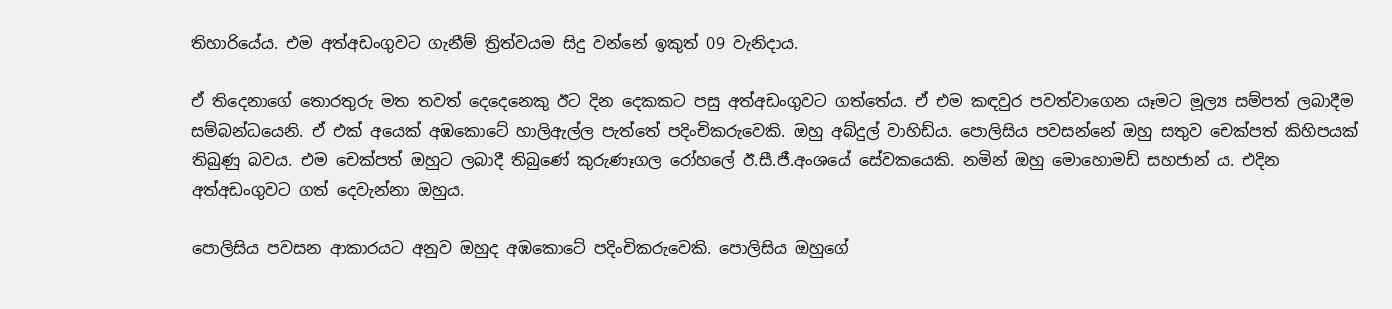තිහාරියේය. එම අත්අඩංගුවට ගැනීම් ත්‍රිත්වයම සිදු වන්නේ ඉකුත් 09 වැනිදාය.

ඒ තිදෙනාගේ තොරතුරු මත තවත් දෙදෙනෙකු ඊට දින දෙකකට පසු අත්අඩංගුවට ගත්තේය. ඒ එම කඳවුර පවත්වාගෙන යෑමට මූල්‍ය සම්පත් ලබාදීම සම්බන්ධයෙනි. ඒ එක් අයෙක් අඹකොටේ හාලිඇල්ල පැත්තේ පදිංචිකරුවෙකි. ඔහු අබ්දුල් වාහිඩ්ය. පොලිසිය පවසන්නේ ඔහු සතුව චෙක්පත් කිහිපයක් තිබුණු බවය. එම චෙක්පත් ඔහුට ලබාදී තිබුණේ කුරුණෑගල රෝහලේ ඊ.සී.ජී.අංශයේ සේවකයෙකි. නමින් ඔහු මොහොමඩ් සහජාන් ය. එදින අත්අඩංගුවට ගත් දෙවැන්නා ඔහුය.

පොලිසිය පවසන ආකාරයට අනුව ඔහුද අඹකොටේ පදිංචිකරුවෙකි. පොලිසිය ඔහුගේ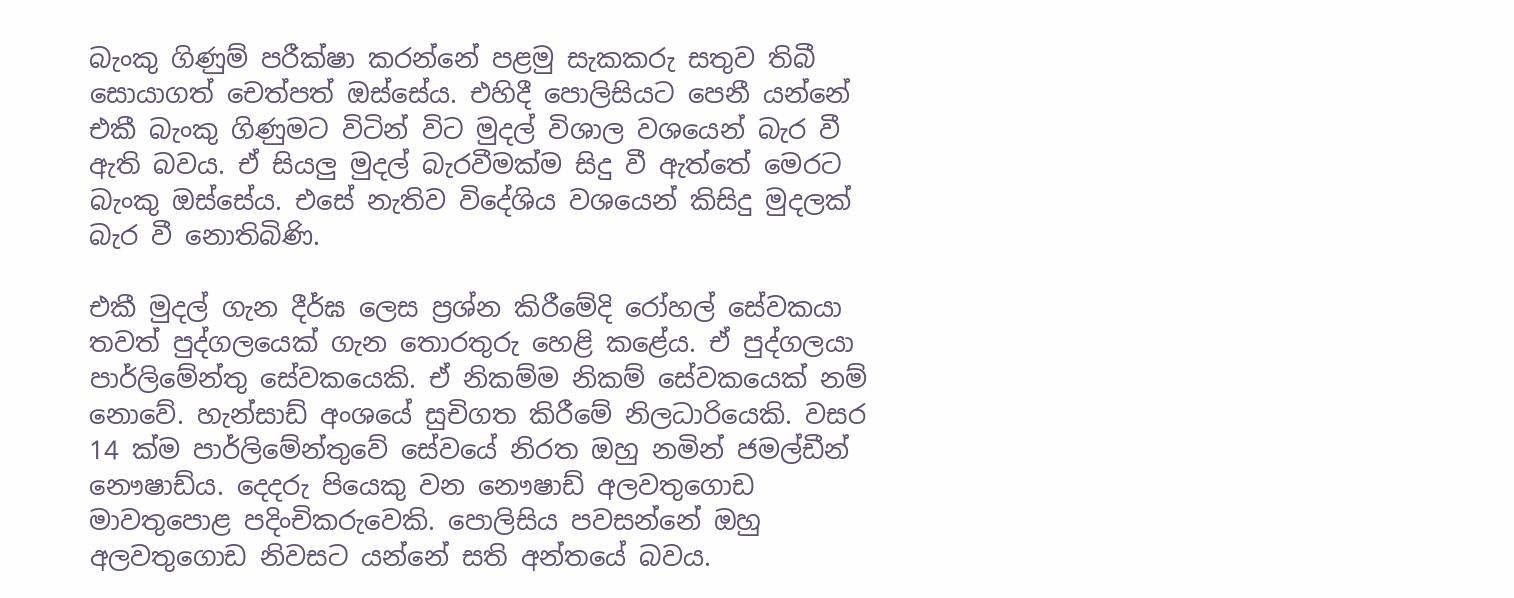බැංකු ගිණුම් පරීක්ෂා කරන්නේ පළමු සැකකරු සතුව තිබී සොයාගත් චෙත්පත් ඔස්සේය. එහිදී පොලිසියට පෙනී යන්නේ එකී බැංකු ගිණුමට විටින් විට මුදල් විශාල වශයෙන් බැර වී ඇති බවය. ඒ සියලු මුදල් බැරවීමක්ම සිදු වී ඇත්තේ මෙරට බැංකු ඔස්සේය. එසේ නැතිව විදේශිය වශයෙන් කිසිදු මුදලක් බැර වී නොතිබිණි.

එකී මුදල් ගැන දීර්ඝ ලෙස ප්‍රශ්න කිරීමේදි රෝහල් සේවකයා තවත් පුද්ගලයෙක් ගැන තොරතුරු හෙළි කළේය. ඒ පුද්ගලයා පාර්ලිමේන්තු සේවකයෙකි. ඒ නිකම්ම නිකම් සේවකයෙක් නම් නොවේ. හැන්සාඩ් අංශයේ සුචිගත කිරීමේ නිලධාරියෙකි. වසර 14 ක්ම පාර්ලිමේන්තුවේ සේවයේ නිරත ඔහු නමින් ජමල්ඩීන් නෞෂාඩ්ය. දෙදරු පියෙකු වන නෞෂාඩ් අලවතුගොඩ මාවතුපොළ පදිංචිකරුවෙකි. පොලිසිය පවසන්නේ ඔහු අලවතුගොඩ නිවසට යන්නේ සති අන්තයේ බවය.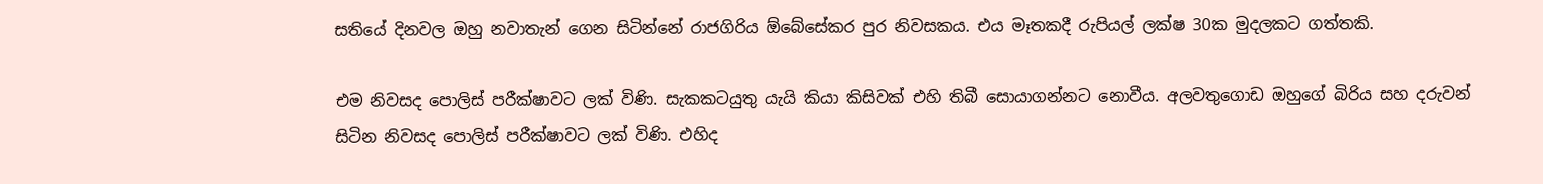සතියේ දිනවල ඔහු නවාතැන් ගෙන සිටින්නේ රාජගිරිය ඕබේසේකර පුර නිවසකය. එය මෑතකදී රුපියල් ලක්ෂ 30ක මුදලකට ගත්තකි.

එම නිවසද පොලිස් පරීක්ෂාවට ලක් විණි. සැකකටයුතු යැයි කියා කිසිවක් එහි තිබී සොයාගන්නට නොවීය. අලවතුගොඩ ඔහුගේ බිරිය සහ දරුවන් සිටින නිවසද පොලිස් පරීක්ෂාවට ලක් විණි. එහිද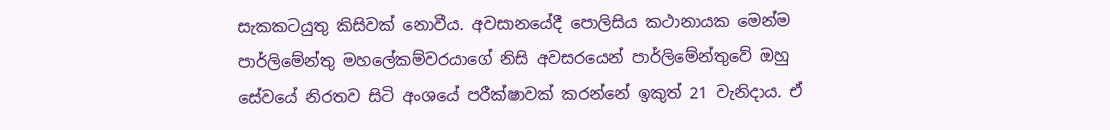සැකකටයුතු කිසිවක් නොවීය. අවසානයේදී පොලිසිය කථානායක මෙන්ම පාර්ලිමේන්තු මහලේකම්වරයාගේ නිසි අවසරයෙන් පාර්ලිමේන්තුවේ ඔහු සේවයේ නිරතව සිටි අංශයේ පරීක්ෂාවක් කරන්නේ ඉකුත් 21 වැනිදාය. ඒ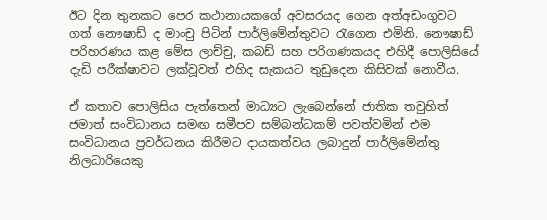ඊට දින තුනකට පෙර කථානායකගේ අවසරයද ගෙන අත්අඩංගුවට ගත් නෞෂාඩ් ද මාංචු පිටින් පාර්ලිමේන්තුවට රැගෙන එමිනි. නෞෂාඩ් පරිහරණය කළ මේස ලාච්චු, කබඩ් සහ පරිගණකයද එහිදී පොලිසියේ දැඩි පරීක්ෂාවට ලක්වූවත් එහිද සැකයට තුඩුදෙන කිසිවක් නොවීය.

ඒ කතාව පොලිසිය පැත්තෙන් මාධ්‍යට ලැබෙන්නේ ජාතික තවුහිත් ජමාත් සංවිධානය සමඟ සමීපව සම්බන්ධකම් පවත්වමින් එම සංවිධානය ප්‍රවර්ධනය කිරීමට දායකත්වය ලබාදුන් පාර්ලිමේන්තු නිලධාරියෙකු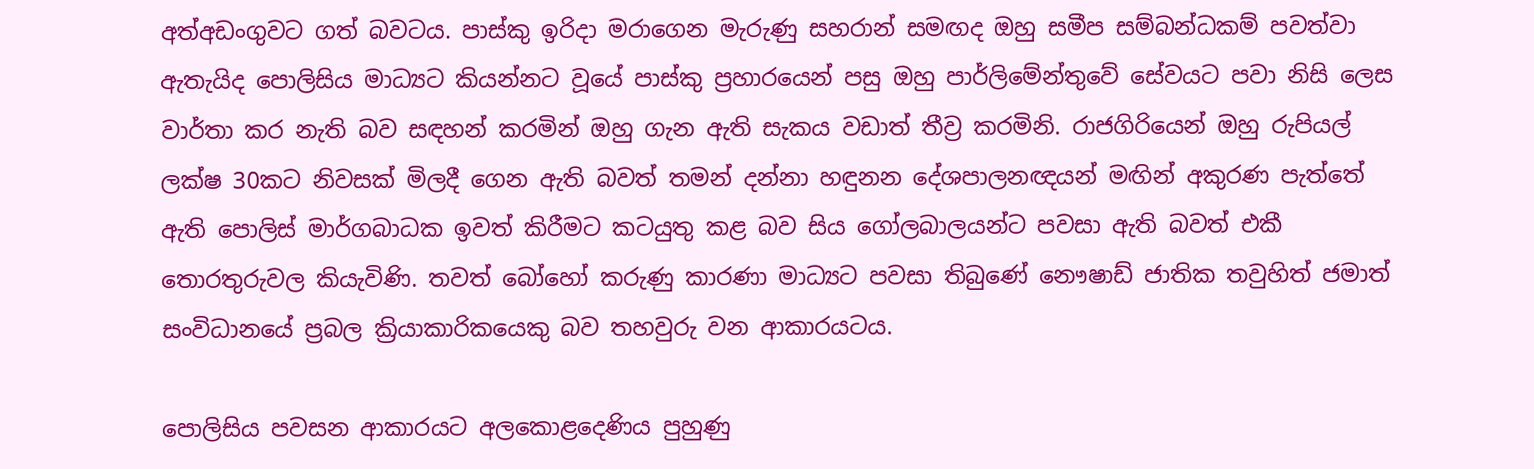අත්අඩංගුවට ගත් බවටය. පාස්කු ඉරිදා මරාගෙන මැරුණු සහරාන් සමඟද ඔහු සමීප සම්බන්ධකම් පවත්වා ඇතැයිද පොලිසිය මාධ්‍යට කියන්නට වූයේ පාස්කු ප්‍රහාරයෙන් පසු ඔහු පාර්ලිමේන්තුවේ සේවයට පවා නිසි ලෙස වාර්තා කර නැති බව සඳහන් කරමින් ඔහු ගැන ඇති සැකය වඩාත් තීව්‍ර කරමිනි. රාජගිරියෙන් ඔහු රුපියල් ලක්ෂ 30කට නිවසක් මිලදී ගෙන ඇති බවත් තමන් දන්නා හඳුනන දේශපාලනඥයන් මඟින් අකුරණ පැත්තේ ඇති පොලිස් මාර්ගබාධක ඉවත් කිරීමට කටයුතු කළ බව සිය ගෝලබාලයන්ට පවසා ඇති බවත් එකී තොරතුරුවල කියැවිණි. තවත් බෝහෝ කරුණු කාරණා මාධ්‍යට පවසා තිබුණේ නෞෂාඩ් ජාතික තවුහිත් ජමාත් සංවිධානයේ ප්‍රබල ක්‍රියාකාරිකයෙකු බව තහවුරු වන ආකාරයටය.

පොලිසිය පවසන ආකාරයට අලකොළදෙණිය පුහුණු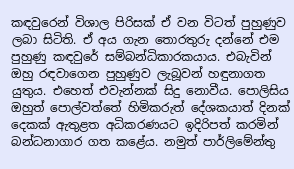කඳවුරෙන් විශාල පිරිසක් ඒ වන විටත් පුහුණුව ලබා සිටිති. ඒ අය ගැන තොරතුරු දන්නේ එම පුහුණු කඳවුරේ සම්බන්ධිකාරකයාය. එබැවින් ඔහු රඳවාගෙන පුහුණුව ලැබූවන් හඳුනාගත යුතුය. එහෙත් එවැන්නක් සිදු නොවීය. පොලිසිය ඔහුත් පොල්වත්තේ හිමිකරුත් දේශකයාත් දිනක් දෙකක් ඇතුළත අධිකරණයට ඉදිරිපත් කරමින් බන්ධනාගාර ගත කළේය. නමුත් පාර්ලිමේන්තු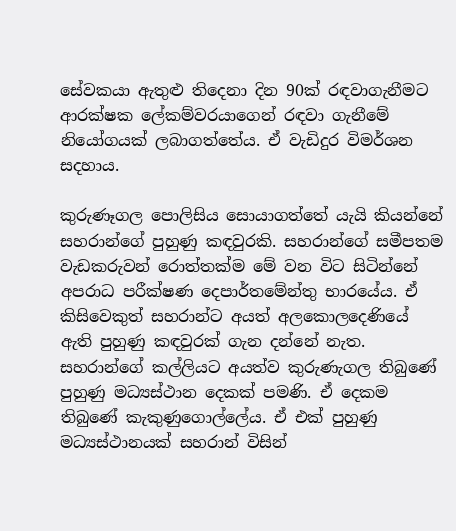සේවකයා ඇතුළු තිදෙනා දින 90ක් රඳවාගැනීමට ආරක්ෂක ලේකම්වරයාගෙන් රඳවා ගැනීමේ නියෝගයක් ලබාගත්තේය. ඒ වැඩිදුර විමර්ශන සදහාය.

කුරුණෑගල පොලිසිය සොයාගත්තේ යැයි කියන්නේ සහරාන්ගේ පුහුණු කඳවුරකි. සහරාන්ගේ සමීපතම වැඩකරුවන් රොත්තක්ම මේ වන විට සිටින්නේ අපරාධ පරීක්ෂණ දෙපාර්තමේන්තු භාරයේය. ඒ කිසිවෙකුත් සහරාන්ට අයත් අලකොලදෙණියේ ඇති පුහුණු කඳවුරක් ගැන දන්නේ නැත. සහරාන්ගේ කල්ලියට අයත්ව කුරුණැගල තිබුණේ පුහුණු මධ්‍යස්ථාන දෙකක් පමණි. ඒ දෙකම තිබුණේ කැකුණුගොල්ලේය. ඒ එක් පුහුණු මධ්‍යස්ථානයක් සහරාන් විසින්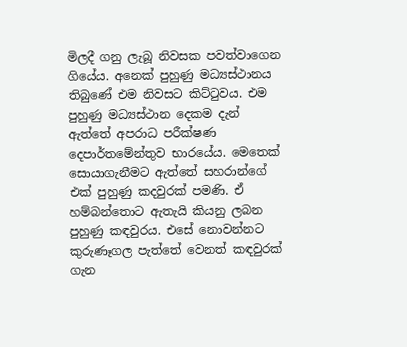මිලදී ගනු ලැබූ නිවසක පවත්වාගෙන ගියේය. අනෙක් පුහුණු මධ්‍යස්ථානය තිබුණේ එම නිවසට කිට්ටුවය. එම පුහුණු මධ්‍යස්ථාන දෙකම දැන් ඇත්තේ අපරාධ පරීක්ෂණ දෙපාර්තමේන්තුව භාරයේය. මෙතෙක් සොයාගැනීමට ඇත්තේ සහරාන්ගේ එක් පුහුණු කදවුරක් පමණි. ඒ හම්බන්තොට ඇතැයි කියනු ලබන පුහුණු කඳවුරය. එසේ නොවන්නට කුරුණෑගල පැත්තේ වෙනත් කඳවුරක් ගැන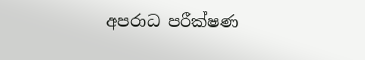අපරාධ පරීක්ෂණ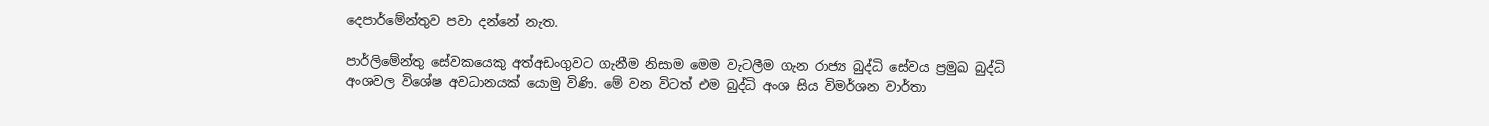දෙපාර්මේන්තුව පවා දන්නේ නැත.

පාර්ලිමේන්තු සේවකයෙකු අත්අඩංගුවට ගැනීම නිසාම මෙම වැටලීම ගැන රාජ්‍ය බුද්ධි සේවය ප්‍රමුඛ බුද්ධි අංශවල විශේෂ අවධානයක් යොමු විණි. මේ වන විටත් එම බුද්ධි අංශ සිය විමර්ශන වාර්තා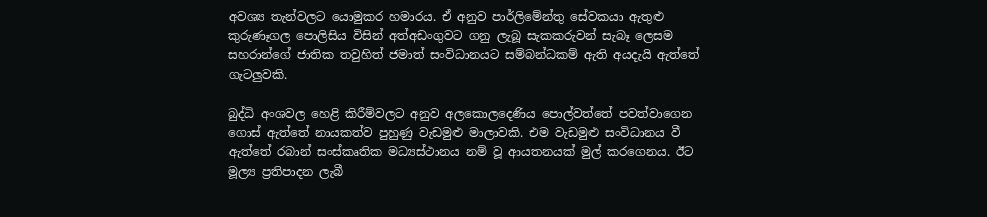අවශ්‍ය තැන්වලට යොමුකර හමාරය. ඒ අනුව පාර්ලිමේන්තු සේවකයා ඇතුළු කුරුණෑගල පොලිසිය විසින් අත්අඩංගුවට ගනු ලැබූ සැකකරුවන් සැබෑ ලෙසම සහරාන්ගේ ජාතික තවුහිත් ජමාත් සංවිධානයට සම්බන්ධකම් ඇති අයදැයි ඇත්තේ ගැටලුවකි.

බුද්ධි අංශවල හෙළි කිරීම්වලට අනුව අලකොලදෙණිය පොල්වත්තේ පවත්වාගෙන ගොස් ඇත්තේ නායකත්ව පුහුණු වැඩමුළු මාලාවකි. එම වැඩමුළු සංවිධානය වී ඇත්තේ රබාන් සංස්කෘතික මධ්‍යස්ථානය නම් වූ ආයතනයක් මුල් කරගෙනය. ඊට මූල්‍ය ප්‍රතිපාදන ලැබී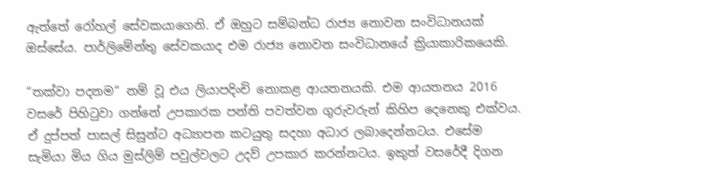ඇත්තේ රෝහල් සේවකයාගෙනි. ඒ ඔහුට සම්බන්ධ රාජ්‍ය නොවන සංවිධානයක් ඔස්සේය. පාර්ලිමේන්තු සේවකයාද එම රාජ්‍ය නොවන සංවිධානයේ ක්‍රියාකාරිකයෙකි.

“තක්වා පදනම“ නම් වූ එය ලියාපදිංචි නොකළ ආයතනයකි. එම ආයතනය 2016 වසරේ පිහිටුවා ගන්නේ උපකාරක පන්ති පවත්වන ගුරුවරුන් කිහිප දෙනෙකු එක්වය. ඒ දුප්පත් පාසල් සිසුන්ට අධ්‍යාපන කටයුතු සදහා අධාර ලබාදෙන්නටය. එසේම සැමියා මිය ගිය මුස්ලිම් පවුල්වලට උදව් උපකාර කරන්නටය. ඉකුත් වසරේදී දිගන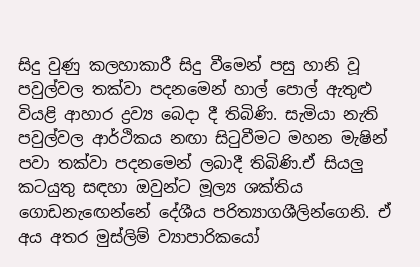සිදු වුණු කලහාකාරී සිදු වීමෙන් පසු හානි වූ පවුල්වල තක්වා පදනමෙන් හාල් පොල් ඇතුළු වියළි ආහාර ද්‍රව්‍ය බෙදා දී තිබිණි. සැමියා නැති පවුල්වල ආර්ථිකය නඟා සිටුවීමට මහන මැෂින් පවා තක්වා පදනමෙන් ලබාදී තිබිණි.ඒ සියලු කටයුතු සඳහා ඔවුන්ට මූල්‍ය ශක්තිය ගොඩනැඟෙන්නේ දේශීය පරිත්‍යාගශීලින්ගෙනි. ඒ අය අතර මුස්ලිම් ව්‍යාපාරිකයෝ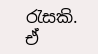රැසකි. ඒ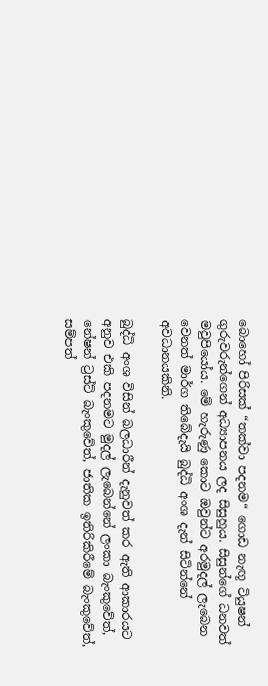බොහෝ පිරිසක් “තක්වා පදනම“ ගොඩ නැඟූ ටියුෂන් ගුරුවරුන්ගෙන් අධ්‍යාපනය ලද සිසුහුය. සිසුන්ගේ ධනවත් මවුපියෝය. මේ හැරුණු කොට ඔවුන්ට අරමුදල් ලැබෙන වෙනත් මාර්ග තිබේදැයි බුද්ධි අංශ දැන් සිටින්නේ අවධානයකිනි.

බුද්ධි අංශ විසින් බලධාරීන් දැනුවත් කර ඇති ආකාරයට අනුව එකි පදනමට මුදල් ලැබෙන්නේ ලංකා බැංකුවේත්, නේෂන් ට්‍රස්ට් බැංකුවේත්, ජාතික ඉතිරිකිරීමේ බැංකුවේත්, සම්පත්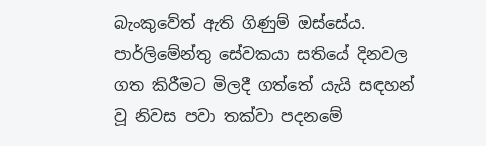බැංකුවේත් ඇති ගිණුම් ඔස්සේය. පාර්ලිමේන්තු සේවකයා සතියේ දිනවල ගත කිරීමට මිලදී ගත්තේ යැයි සඳහන් වූ නිවස පවා තක්වා පදනමේ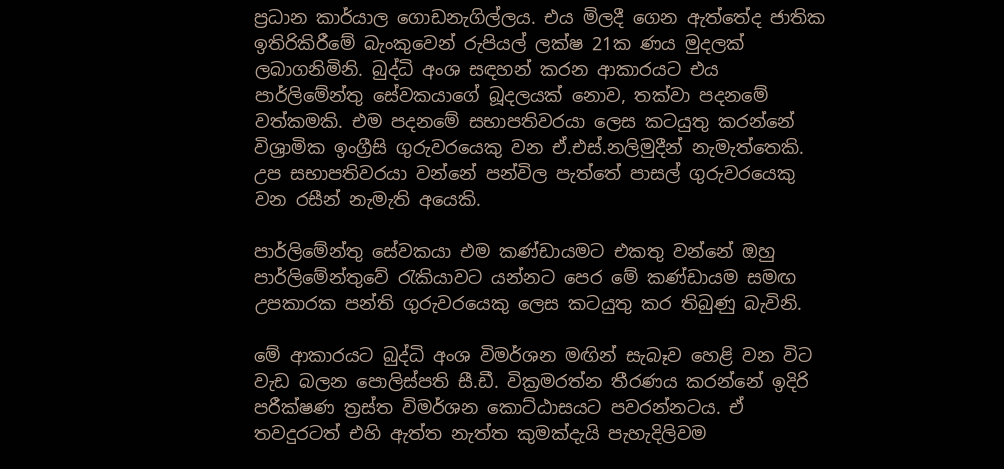ප්‍රධාන කාර්යාල ගොඩනැගිල්ලය. එය මිලදී ගෙන ඇත්තේද ජාතික ඉතිරිකිරීමේ බැංකුවෙන් රුපියල් ලක්ෂ 21ක ණය මුදලක් ලබාගනිමිනි. බුද්ධි අංශ සඳහන් කරන ආකාරයට එය පාර්ලිමේන්තු සේවකයාගේ බූදලයක් නොව, තක්වා පදනමේ වත්කමකි. එම පදනමේ සභාපතිවරයා ලෙස කටයුතු කරන්නේ විශ්‍රාමික ඉංග්‍රීසි ගුරුවරයෙකු වන ඒ.එස්.නලිමුදීන් නැමැත්තෙකි. උප සභාපතිවරයා වන්නේ පන්විල පැත්තේ පාසල් ගුරුවරයෙකු වන රසීන් නැමැති අයෙකි.

පාර්ලිමේන්තු සේවකයා එම කණ්ඩායමට එකතු වන්නේ ඔහු පාර්ලිමේන්තුවේ රැකියාවට යන්නට පෙර මේ කණ්ඩායම සමඟ උපකාරක පන්ති ගුරුවරයෙකු ලෙස කටයුතු කර තිබුණු බැවිනි.

මේ ආකාරයට බුද්ධි අංශ විමර්ශන මඟින් සැබෑව හෙළි වන විට වැඩ බලන පොලිස්පති සී.ඩී. වික්‍රමරත්න තීරණය කරන්නේ ඉදිරි පරීක්ෂණ ත්‍රස්ත විමර්ශන කොට්ඨාසයට පවරන්නටය. ඒ තවදුරටත් එහි ඇත්ත නැත්ත කුමක්දැයි පැහැදිලිවම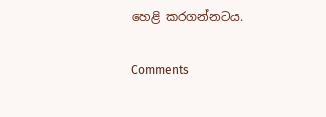හෙළි කරගන්නටය.

Comments